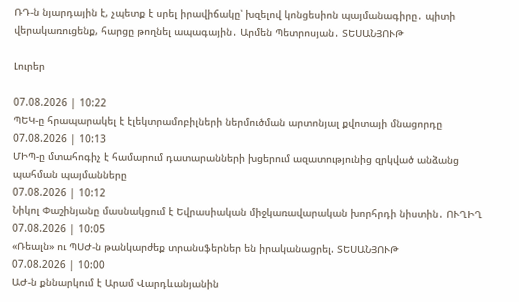ՌԴ-ն նյարդային է, չպետք է սրել իրավիճակը՝ խզելով կոնցեսիոն պայմանագիրը․ պիտի վերակառուցենք, հարցը թողնել ապագային․ Արմեն Պետրոսյան․ ՏԵՍԱՆՅՈՒԹ

Լուրեր

07.08.2026 | 10:22
ՊԵԿ-ը հրապարակել է էլեկտրամոբիլների ներմուծման արտոնյալ քվոտայի մնացորդը
07.08.2026 | 10:13
ՄԻՊ-ը մտահոգիչ է համարում դատարանների խցերում ազատությունից զրկված անձանց պահման պայմանները
07.08.2026 | 10:12
Նիկոլ Փաշինյանը մասնակցում է Եվրասիական միջկառավարական խորհրդի նիստին․ ՈՒՂԻՂ
07.08.2026 | 10:05
«Ռեալն» ու ՊՍԺ-ն թանկարժեք տրանսֆերներ են իրականացրել. ՏԵՍԱՆՅՈՒԹ
07.08.2026 | 10:00
ԱԺ-ն քննարկում է Արամ Վարդևանյանին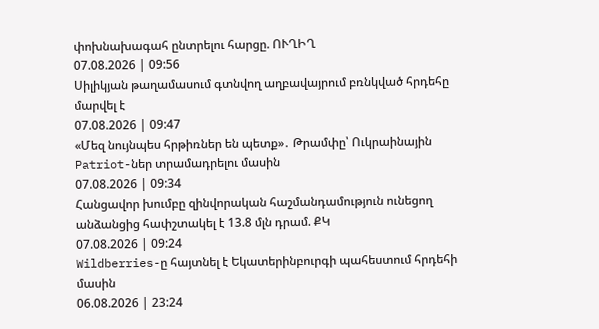փոխնախագահ ընտրելու հարցը. ՈՒՂԻՂ
07.08.2026 | 09:56
Սիլիկյան թաղամասում գտնվող աղբավայրում բռնկված հրդեհը մարվել է
07.08.2026 | 09:47
«Մեզ նույնպես հրթիռներ են պետք»․ Թրամփը՝ Ուկրաինային Patriot-ներ տրամադրելու մասին
07.08.2026 | 09:34
Հանցավոր խումբը զինվորական հաշմանդամություն ունեցող անձանցից հափշտակել է 13.8 մլն դրամ. ՔԿ
07.08.2026 | 09:24
Wildberries-ը հայտնել է Եկատերինբուրգի պահեստում հրդեհի մասին
06.08.2026 | 23:24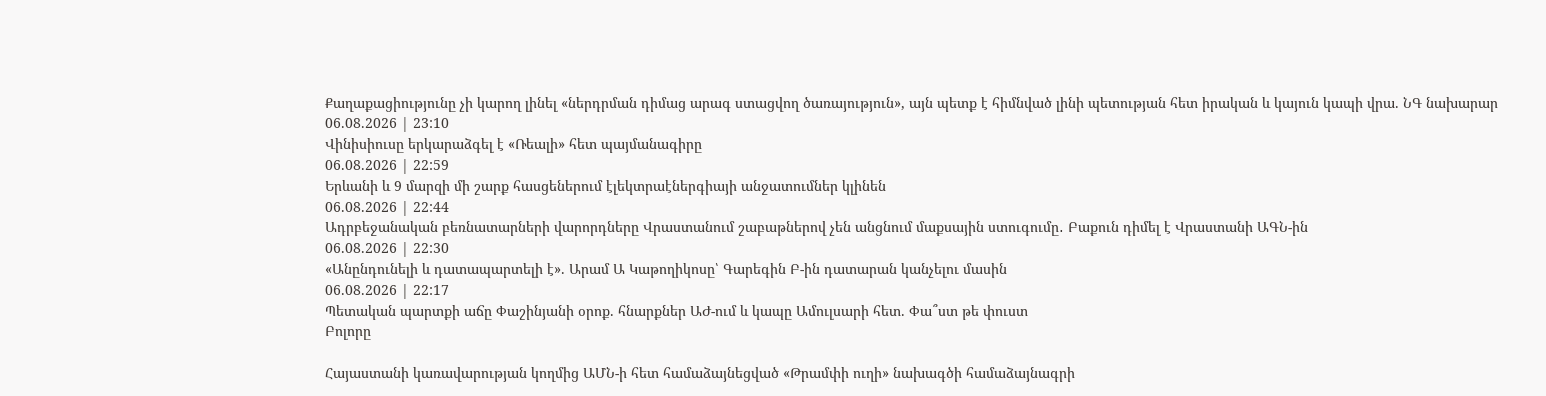Քաղաքացիությունը չի կարող լինել «ներդրման դիմաց արագ ստացվող ծառայություն», այն պետք է հիմնված լինի պետության հետ իրական և կայուն կապի վրա. ՆԳ նախարար
06.08.2026 | 23:10
Վինիսիուսը երկարաձգել է «Ռեալի» հետ պայմանագիրը
06.08.2026 | 22:59
Երևանի և 9 մարզի մի շարք հասցեներում էլեկտրաէներգիայի անջատումներ կլինեն
06.08.2026 | 22:44
Ադրբեջանական բեռնատարների վարորդները Վրաստանում շաբաթներով չեն անցնում մաքսային ստուգումը․ Բաքուն դիմել է Վրաստանի ԱԳՆ-ին
06.08.2026 | 22:30
«Անընդունելի և դատապարտելի է». Արամ Ա Կաթողիկոսը՝ Գարեգին Բ-ին դատարան կանչելու մասին
06.08.2026 | 22:17
Պետական պարտքի աճը Փաշինյանի օրոք. հնարքներ ԱԺ-ում և կապը Ամուլսարի հետ. Փա՞ստ թե փուստ
Բոլորը

Հայաստանի կառավարության կողմից ԱՄՆ-ի հետ համաձայնեցված «Թրամփի ուղի» նախագծի համաձայնագրի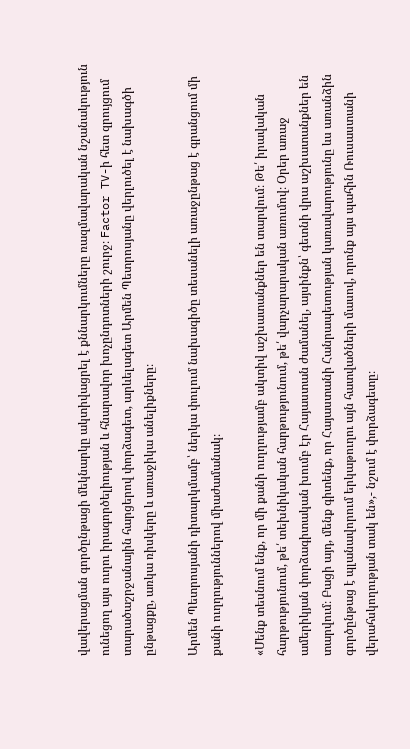վավերացման գործընթացի մեկնարկը ակտիվացրել է քննարկումները ռազմավարական նշանակություն ունեցող այս ուղու իրագործելիության և հնարավոր խոչընդոտների շուրջ։ Factor TV-ի հետ զրույցում տարածաշրջանային հարցերով փորձագետ, արևելագետ Արմեն Պետրոսյանը վերլուծել է նախագծի ընթացքը, առկա ռիսկերը և առաջիկա անելիքները։

Արմեն Պետրոսյանի դիտարկմամբ՝ ներկա փուլում նախագիծը տեսանելի առաջընթաց է գրանցում մի քանի ուղղություններով միաժամանակ։

«Մենք տեսնում ենք, որ մի քանի ուղղությամբ ակտիվ աշխատանքներ են տարվում։ Թե՛ իրավական հարթությունում, թե՛ տեխնիկական հարթությունում, թե՛ վարչարարական առումով։ Օրեր առաջ ամերիկյան փորձագիտական խումբ էր Հայաստան ժամանել, այսինքն՝ գետնի վրա աշխատանքներ են տարվում։ Բացի այդ, մենք գիտենք, որ Հայաստանի Հանրապետության կառավարությունը ևս առանձին գործընթաց է պլանավորում երկաթուղու այն հատվածների մասով, որոնք այս պահին Ռուսաստանի վերահսկողության տակ են»,- նշում է փորձագետը։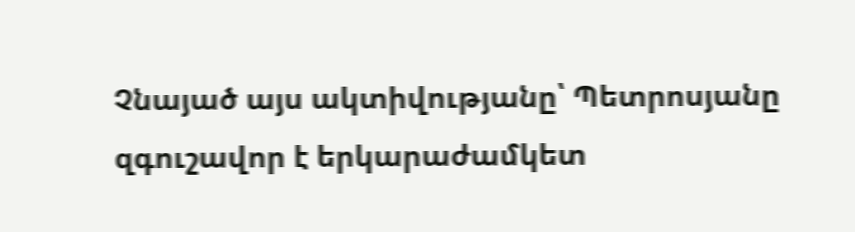Չնայած այս ակտիվությանը՝ Պետրոսյանը զգուշավոր է երկարաժամկետ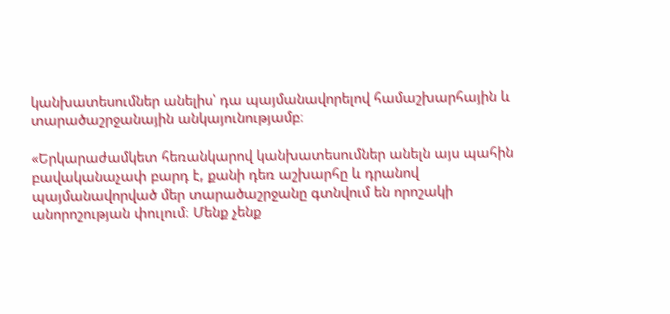կանխատեսումներ անելիս՝ դա պայմանավորելով համաշխարհային և տարածաշրջանային անկայունությամբ։

«Երկարաժամկետ հեռանկարով կանխատեսումներ անելն այս պահին բավականաչափ բարդ է, քանի դեռ աշխարհը և դրանով պայմանավորված մեր տարածաշրջանը գտնվում են որոշակի անորոշության փուլում։ Մենք չենք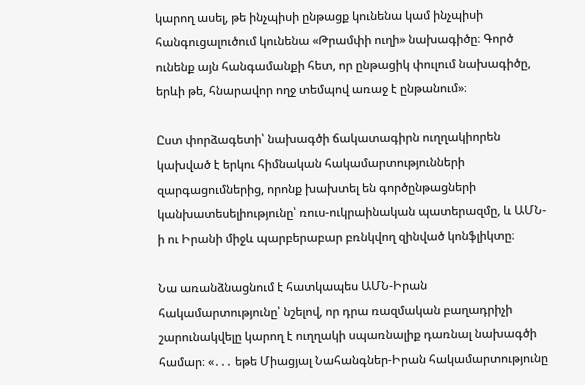կարող ասել, թե ինչպիսի ընթացք կունենա կամ ինչպիսի հանգուցալուծում կունենա «Թրամփի ուղի» նախագիծը։ Գործ ունենք այն հանգամանքի հետ, որ ընթացիկ փուլում նախագիծը, երևի թե, հնարավոր ողջ տեմպով առաջ է ընթանում»։

Ըստ փորձագետի՝ նախագծի ճակատագիրն ուղղակիորեն կախված է երկու հիմնական հակամարտությունների զարգացումներից, որոնք խախտել են գործընթացների կանխատեսելիությունը՝ ռուս-ուկրաինական պատերազմը, և ԱՄՆ-ի ու Իրանի միջև պարբերաբար բռնկվող զինված կոնֆլիկտը։

Նա առանձնացնում է հատկապես ԱՄՆ-Իրան հակամարտությունը՝ նշելով, որ դրա ռազմական բաղադրիչի շարունակվելը կարող է ուղղակի սպառնալիք դառնալ նախագծի համար։ «․․․ եթե Միացյալ Նահանգներ-Իրան հակամարտությունը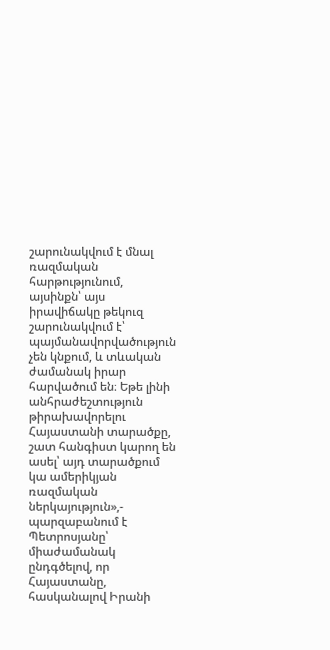շարունակվում է մնալ ռազմական հարթությունում, այսինքն՝ այս իրավիճակը թեկուզ շարունակվում է՝ պայմանավորվածություն չեն կնքում, և տևական ժամանակ իրար հարվածում են։ Եթե լինի անհրաժեշտություն թիրախավորելու Հայաստանի տարածքը, շատ հանգիստ կարող են ասել՝ այդ տարածքում կա ամերիկյան ռազմական ներկայություն»,- պարզաբանում է Պետրոսյանը՝ միաժամանակ ընդգծելով, որ Հայաստանը, հասկանալով Իրանի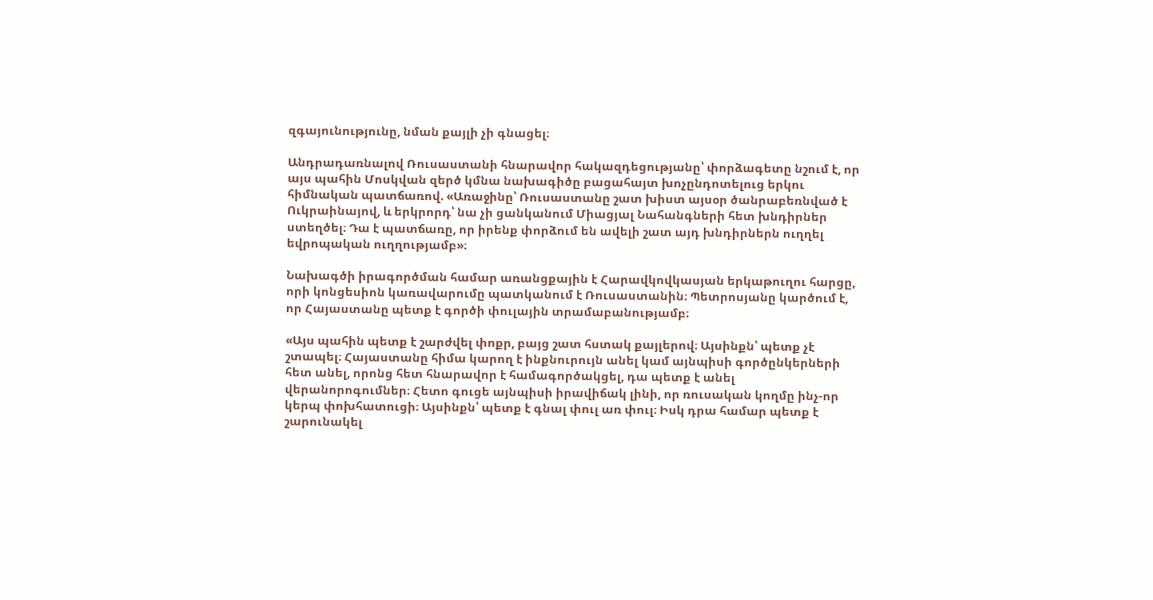զգայունությունը, նման քայլի չի գնացել։

Անդրադառնալով Ռուսաստանի հնարավոր հակազդեցությանը՝ փորձագետը նշում է, որ այս պահին Մոսկվան զերծ կմնա նախագիծը բացահայտ խոչընդոտելուց երկու հիմնական պատճառով. «Առաջինը՝ Ռուսաստանը շատ խիստ այսօր ծանրաբեռնված է Ուկրաինայով, և երկրորդ՝ նա չի ցանկանում Միացյալ Նահանգների հետ խնդիրներ ստեղծել։ Դա է պատճառը, որ իրենք փորձում են ավելի շատ այդ խնդիրներն ուղղել եվրոպական ուղղությամբ»։

Նախագծի իրագործման համար առանցքային է Հարավկովկասյան երկաթուղու հարցը, որի կոնցեսիոն կառավարումը պատկանում է Ռուսաստանին։ Պետրոսյանը կարծում է, որ Հայաստանը պետք է գործի փուլային տրամաբանությամբ։

«Այս պահին պետք է շարժվել փոքր, բայց շատ հստակ քայլերով։ Այսինքն՝ պետք չէ շտապել։ Հայաստանը հիմա կարող է ինքնուրույն անել կամ այնպիսի գործընկերների հետ անել, որոնց հետ հնարավոր է համագործակցել, դա պետք է անել վերանորոգումներ։ Հետո գուցե այնպիսի իրավիճակ լինի, որ ռուսական կողմը ինչ-որ կերպ փոխհատուցի։ Այսինքն՝ պետք է գնալ փուլ առ փուլ։ Իսկ դրա համար պետք է շարունակել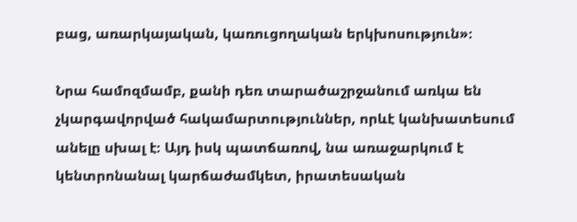բաց, առարկայական, կառուցողական երկխոսություն»։

Նրա համոզմամբ, քանի դեռ տարածաշրջանում առկա են չկարգավորված հակամարտություններ, որևէ կանխատեսում անելը սխալ է։ Այդ իսկ պատճառով, նա առաջարկում է կենտրոնանալ կարճաժամկետ, իրատեսական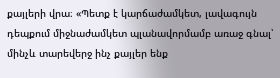քայլերի վրա։ «Պետք է կարճաժամկետ, լավագույն դեպքում միջնաժամկետ պլանավորմամբ առաջ գնալ՝ մինչև տարեվերջ ինչ քայլեր ենք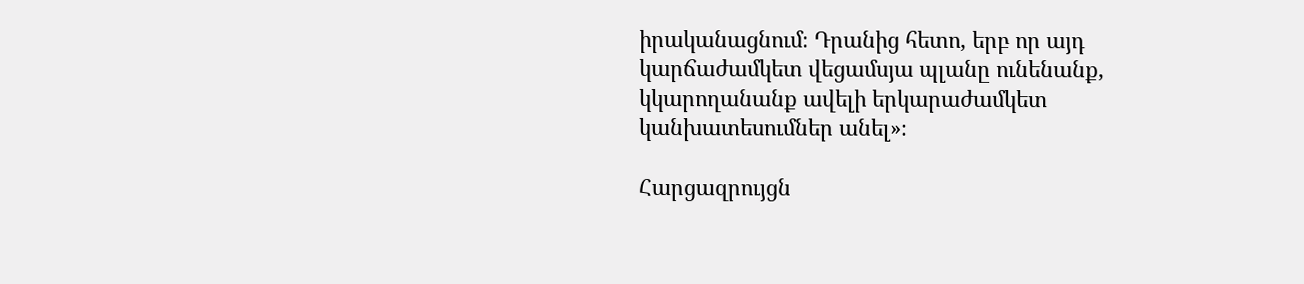իրականացնում։ Դրանից հետո, երբ որ այդ կարճաժամկետ վեցամսյա պլանը ունենանք, կկարողանանք ավելի երկարաժամկետ կանխատեսումներ անել»։

Հարցազրույցն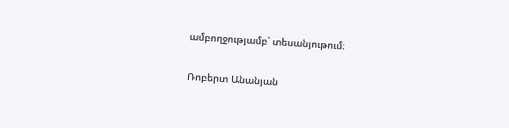ամբողջությամբ՝ տեսանյութում։

Ռոբերտ Անանյան